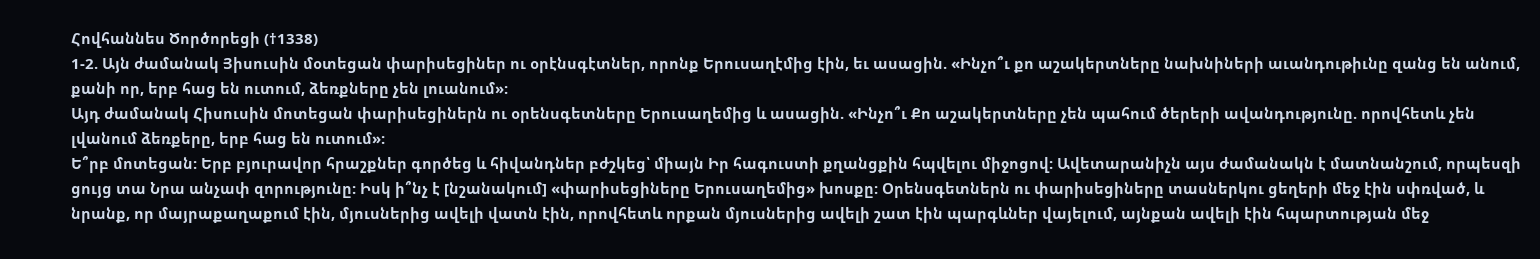Հովհաննես Ծործորեցի (†1338)
1-2. Այն ժամանակ Յիսուսին մօտեցան փարիսեցիներ ու օրէնսգէտներ, որոնք Երուսաղէմից էին, եւ ասացին. «Ինչո՞ւ քո աշակերտները նախնիների աւանդութիւնը զանց են անում, քանի որ, երբ հաց են ուտում, ձեռքները չեն լուանում»:
Այդ ժամանակ Հիսուսին մոտեցան փարիսեցիներն ու օրենսգետները Երուսաղեմից և ասացին. «Ինչո՞ւ Քո աշակերտները չեն պահում ծերերի ավանդությունը. որովհետև չեն լվանում ձեռքերը, երբ հաց են ուտում»:
Ե՞րբ մոտեցան: Երբ բյուրավոր հրաշքներ գործեց և հիվանդներ բժշկեց՝ միայն Իր հագուստի քղանցքին հպվելու միջոցով: Ավետարանիչն այս ժամանակն է մատնանշում, որպեսզի ցույց տա Նրա անչափ զորությունը: Իսկ ի՞նչ է [նշանակում] «փարիսեցիները Երուսաղեմից» խոսքը: Օրենսգետներն ու փարիսեցիները տասներկու ցեղերի մեջ էին սփռված, և նրանք, որ մայրաքաղաքում էին, մյուսներից ավելի վատն էին, որովհետև որքան մյուսներից ավելի շատ էին պարգևներ վայելում, այնքան ավելի էին հպարտության մեջ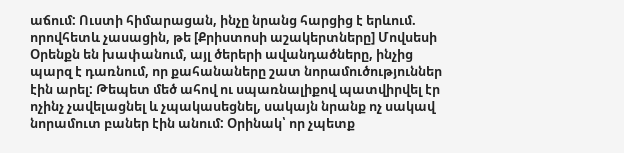աճում: Ուստի հիմարացան, ինչը նրանց հարցից է երևում. որովհետև չասացին, թե [Քրիստոսի աշակերտները] Մովսեսի Օրենքն են խափանում, այլ ծերերի ավանդածները, ինչից պարզ է դառնում, որ քահանաները շատ նորամուծություններ էին արել: Թեպետ մեծ ահով ու սպառնալիքով պատվիրվել էր ոչինչ չավելացնել և չպակասեցնել, սակայն նրանք ոչ սակավ նորամուտ բաներ էին անում: Օրինակ՝ որ չպետք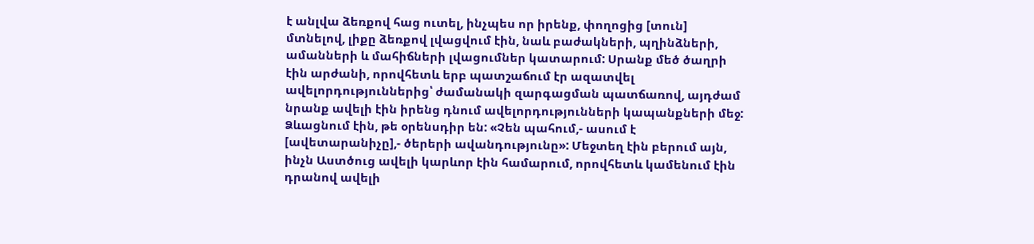է անլվա ձեռքով հաց ուտել, ինչպես որ իրենք, փողոցից [տուն] մտնելով, լիքը ձեռքով լվացվում էին, նաև բաժակների, պղինձների, ամանների և մահիճների լվացումներ կատարում: Սրանք մեծ ծաղրի էին արժանի, որովհետև երբ պատշաճում էր ազատվել ավելորդություններից՝ ժամանակի զարգացման պատճառով, այդժամ նրանք ավելի էին իրենց դնում ավելորդությունների կապանքների մեջ: Ձևացնում էին, թե օրենսդիր են: «Չեն պահում,- ասում է [ավետարանիչը],- ծերերի ավանդությունը»: Մեջտեղ էին բերում այն, ինչն Աստծուց ավելի կարևոր էին համարում, որովհետև կամենում էին դրանով ավելի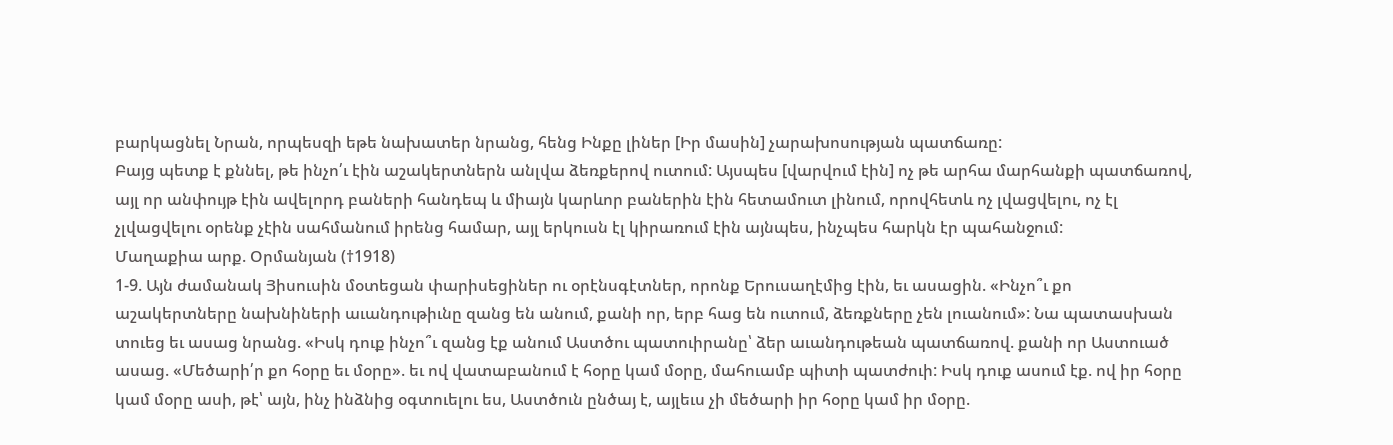բարկացնել Նրան, որպեսզի եթե նախատեր նրանց, հենց Ինքը լիներ [Իր մասին] չարախոսության պատճառը:
Բայց պետք է քննել, թե ինչո՛ւ էին աշակերտներն անլվա ձեռքերով ուտում: Այսպես [վարվում էին] ոչ թե արհա մարհանքի պատճառով, այլ որ անփույթ էին ավելորդ բաների հանդեպ և միայն կարևոր բաներին էին հետամուտ լինում, որովհետև ոչ լվացվելու, ոչ էլ չլվացվելու օրենք չէին սահմանում իրենց համար, այլ երկուսն էլ կիրառում էին այնպես, ինչպես հարկն էր պահանջում:
Մաղաքիա արք. Օրմանյան (†1918)
1-9. Այն ժամանակ Յիսուսին մօտեցան փարիսեցիներ ու օրէնսգէտներ, որոնք Երուսաղէմից էին, եւ ասացին. «Ինչո՞ւ քո աշակերտները նախնիների աւանդութիւնը զանց են անում, քանի որ, երբ հաց են ուտում, ձեռքները չեն լուանում»: Նա պատասխան տուեց եւ ասաց նրանց. «Իսկ դուք ինչո՞ւ զանց էք անում Աստծու պատուիրանը՝ ձեր աւանդութեան պատճառով. քանի որ Աստուած ասաց. «Մեծարի՛ր քո հօրը եւ մօրը». եւ ով վատաբանում է հօրը կամ մօրը, մահուամբ պիտի պատժուի: Իսկ դուք ասում էք. ով իր հօրը կամ մօրը ասի, թէ՝ այն, ինչ ինձնից օգտուելու ես, Աստծուն ընծայ է, այլեւս չի մեծարի իր հօրը կամ իր մօրը.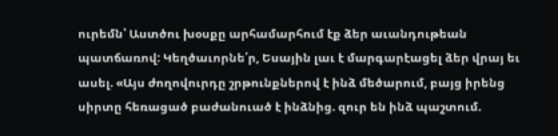ուրեմն՝ Աստծու խօսքը արհամարհում էք ձեր աւանդութեան պատճառով: Կեղծաւորնե՛ր, Եսային լաւ է մարգարէացել ձեր վրայ եւ ասել. «Այս ժողովուրդը շրթունքներով է ինձ մեծարում, բայց իրենց սիրտը հեռացած բաժանուած է ինձնից. զուր են ինձ պաշտում.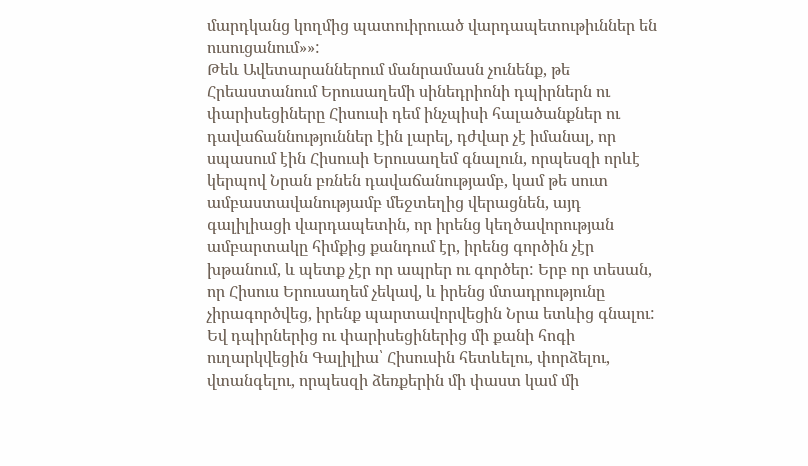մարդկանց կողմից պատուիրուած վարդապետութիւններ են ուսուցանում»»:
Թեև Ավետարաններում մանրամասն չունենք, թե Հրեաստանում Երուսաղեմի սինեդրիոնի դպիրներն ու փարիսեցիները Հիսուսի դեմ ինչպիսի հալածանքներ ու դավաճաննություններ էին լարել, դժվար չէ իմանալ, որ սպասում էին Հիսուսի Երուսաղեմ գնալուն, որպեսզի որևէ կերպով Նրան բռնեն դավաճանությամբ, կամ թե սուտ ամբաստավանությամբ մեջտեղից վերացնեն, այդ գալիլիացի վարդապետին, որ իրենց կեղծավորության ամբարտակը հիմքից քանդում էր, իրենց գործին չէր խթանում, և պետք չէր որ ապրեր ու գործեր: Երբ որ տեսան, որ Հիսուս Երուսաղեմ չեկավ, և իրենց մտադրությունը չիրագործվեց, իրենք պարտավորվեցին Նրա ետևից գնալու: Եվ դպիրներից ու փարիսեցիներից մի քանի հոգի ուղարկվեցին Գալիլիա՝ Հիսուսին հետևելու, փորձելու, վտանգելու, որպեսզի ձեռքերին մի փաստ կամ մի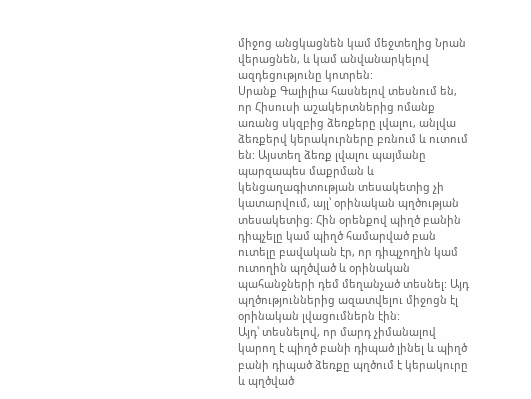միջոց անցկացնեն կամ մեջտեղից Նրան վերացնեն, և կամ անվանարկելով ազդեցությունը կոտրեն:
Սրանք Գալիլիա հասնելով տեսնում են, որ Հիսուսի աշակերտներից ոմանք առանց սկզբից ձեռքերը լվալու, անլվա ձեռքերվ կերակուրները բռնում և ուտում են: Այստեղ ձեռք լվալու պայմանը պարզապես մաքրման և կենցաղագիտության տեսակետից չի կատարվում, այլ՝ օրինական պղծության տեսակետից: Հին օրենքով պիղծ բանին դիպչելը կամ պիղծ համարված բան ուտելը բավական էր, որ դիպչողին կամ ուտողին պղծված և օրինական պահանջների դեմ մեղանչած տեսնել: Այդ պղծություններից ազատվելու միջոցն էլ օրինական լվացումներն էին:
Այդ՝ տեսնելով, որ մարդ չիմանալով կարող է պիղծ բանի դիպած լինել և պիղծ բանի դիպած ձեռքը պղծում է կերակուրը և պղծված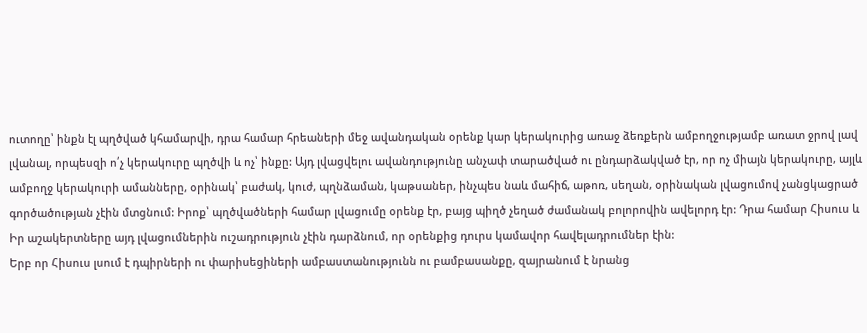ուտողը՝ ինքն էլ պղծված կհամարվի, դրա համար հրեաների մեջ ավանդական օրենք կար կերակուրից առաջ ձեռքերն ամբողջությամբ առատ ջրով լավ լվանալ, որպեսզի ո՛չ կերակուրը պղծվի և ոչ՝ ինքը: Այդ լվացվելու ավանդությունը անչափ տարածված ու ընդարձակված էր, որ ոչ միայն կերակուրը, այլև ամբողջ կերակուրի ամանները, օրինակ՝ բաժակ, կուժ, պղնձաման, կաթսաներ, ինչպես նաև մահիճ, աթոռ, սեղան, օրինական լվացումով չանցկացրած գործածության չէին մտցնում: Իրոք՝ պղծվածների համար լվացումը օրենք էր, բայց պիղծ չեղած ժամանակ բոլորովին ավելորդ էր: Դրա համար Հիսուս և Իր աշակերտները այդ լվացումներին ուշադրություն չէին դարձնում, որ օրենքից դուրս կամավոր հավելադրումներ էին:
Երբ որ Հիսուս լսում է դպիրների ու փարիսեցիների ամբաստանությունն ու բամբասանքը, զայրանում է նրանց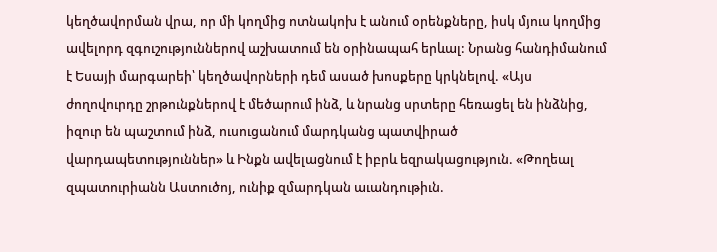կեղծավորման վրա, որ մի կողմից ոտնակոխ է անում օրենքները, իսկ մյուս կողմից ավելորդ զգուշություններով աշխատում են օրինապահ երևալ: Նրանց հանդիմանում է Եսայի մարգարեի՝ կեղծավորների դեմ ասած խոսքերը կրկնելով. «Այս ժողովուրդը շրթունքներով է մեծարում ինձ, և նրանց սրտերը հեռացել են ինձնից, իզուր են պաշտում ինձ, ուսուցանում մարդկանց պատվիրած վարդապետություններ» և Ինքն ավելացնում է իբրև եզրակացություն. «Թողեալ զպատուրիանն Աստուծոյ, ունիք զմարդկան աւանդութիւն.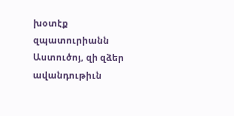խօտէք զպատուրիանն Աստուծոյ, զի զձեր ավանդութիւն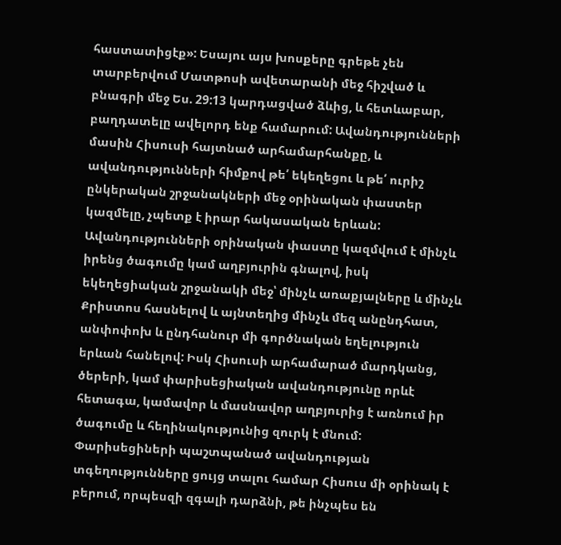հաստատիցէք»: Եսայու այս խոսքերը գրեթե չեն տարբերվում Մատթոսի ավետարանի մեջ հիշված և բնագրի մեջ Ես. 29:13 կարդացված ձևից, և հետևաբար, բաղդատելը ավելորդ ենք համարում: Ավանդությունների մասին Հիսուսի հայտնած արհամարհանքը, և ավանդությունների հիմքով թե՛ եկեղեցու և թե՛ ուրիշ ընկերական շրջանակների մեջ օրինական փաստեր կազմելը, չպետք է իրար հակասական երևան: Ավանդությունների օրինական փաստը կազմվում է մինչև իրենց ծագումը կամ աղբյուրին գնալով, իսկ եկեղեցիական շրջանակի մեջ՝ մինչև առաքյալները և մինչև Քրիստոս հասնելով և այնտեղից մինչև մեզ անընդհատ, անփոփոխ և ընդհանուր մի գործնական եղելություն երևան հանելով: Իսկ Հիսուսի արհամարած մարդկանց, ծերերի, կամ փարիսեցիական ավանդությունը որևէ հետագա, կամավոր և մասնավոր աղբյուրից է առնում իր ծագումը և հեղինակությունից զուրկ է մնում:
Փարիսեցիների պաշտպանած ավանդության տգեղությունները ցույց տալու համար Հիսուս մի օրինակ է բերում, որպեսզի զգալի դարձնի, թե ինչպես են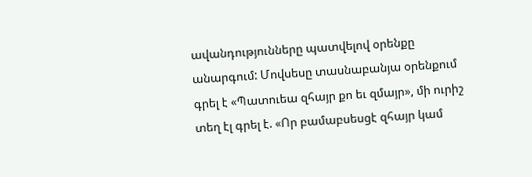ավանդությունները պատվելով օրենքը անարգում: Մովսեսը տասնաբանյա օրենքում գրել է «Պատուեա զհայր քո եւ զմայր», մի ուրիշ տեղ էլ գրել է. «Որ բամաբսեսցէ զհայր կամ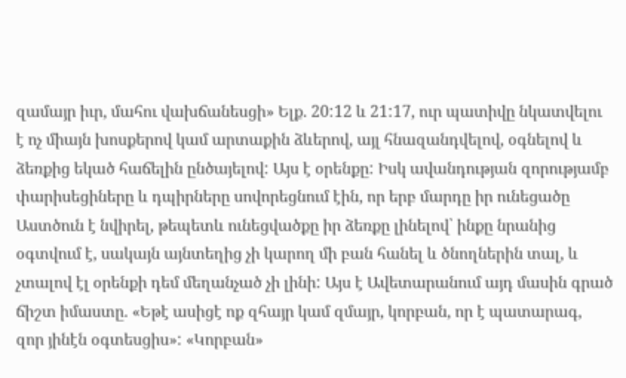զամայր իւր, մահու վախճանեսցի» Ելք. 20:12 և 21:17, ուր պատիվը նկատվելու է ոչ միայն խոսքերով կամ արտաքին ձևերով, այլ հնազանդվելով, օգնելով և ձեռքից եկած հաճելին ընծայելով: Այս է օրենքը: Իսկ ավանդության զորությամբ փարիսեցիները և դպիրները սովորեցնում էին, որ երբ մարդը իր ունեցածը Աստծուն է նվիրել, թեպետև ունեցվածքը իր ձեռքը լինելով՝ ինքը նրանից օգտվում է, սակայն այնտեղից չի կարող մի բան հանել և ծնողներին տալ, և չտալով էլ օրենքի դեմ մեղանչած չի լինի: Այս է Ավետարանում այդ մասին գրած ճիշտ իմաստը. «Եթէ ասիցէ ոք զհայր կամ զմայր, կորբան, որ է պատարագ, զոր յինէն օգտեսցիս»: «Կորբան»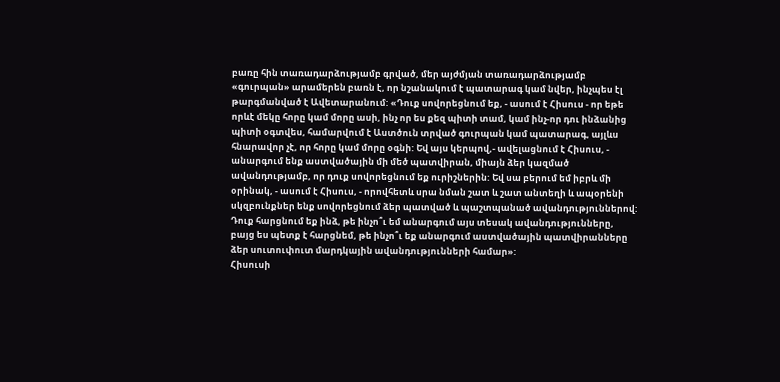բառը հին տառադարձությամբ գրված, մեր այժմյան տառադարձությամբ «գուրպան» արամերեն բառն է, որ նշանակում է պատարագ կամ նվեր, ինչպես էլ թարգմանված է Ավետարանում: «Դուք սովորեցնում եք, - ասում է Հիսուս - որ եթե որևէ մեկը հորը կամ մորը ասի, ինչ որ ես քեզ պիտի տամ, կամ ինչ-որ դու ինձանից պիտի օգտվես, համարվում է Աստծուն տրված գուրպան կամ պատարագ, այլևս հնարավոր չէ, որ հորը կամ մորը օգնի: Եվ այս կերպով,- ավելացնում է Հիսուս, - անարգում ենք աստվածային մի մեծ պատվիրան, միայն ձեր կազմած ավանդությամբ, որ դուք սովորեցնում եք ուրիշներին: Եվ սա բերում եմ իբրև մի օրինակ, - ասում է Հիսուս, - որովհետև սրա նման շատ և շատ անտեղի և ապօրենի սկզբունքներ ենք սովորեցնում ձեր պատված և պաշտպանած ավանդություններով: Դուք հարցնում եք ինձ, թե ինչո՞ւ եմ անարգում այս տեսակ ավանդությունները, բայց ես պետք է հարցնեմ, թե ինչո՞ւ եք անարգում աստվածային պատվիրանները ձեր սուտուփուտ մարդկային ավանդությունների համար»:
Հիսուսի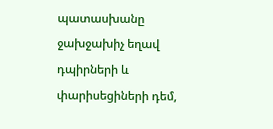պատասխանը ջախջախիչ եղավ դպիրների և փարիսեցիների դեմ,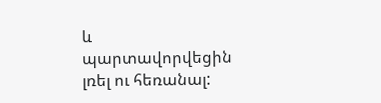և պարտավորվեցին լռել ու հեռանալ: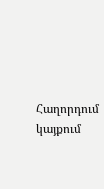Հաղորդում կայքում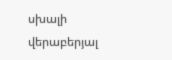սխալի վերաբերյալ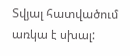Տվյալ հատվածում առկա է սխալ: